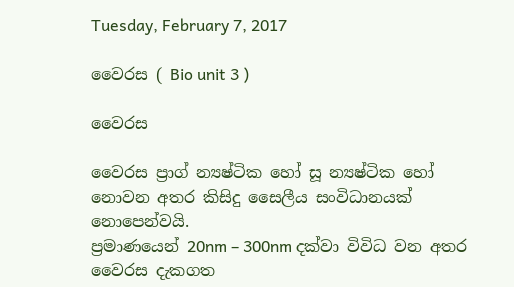Tuesday, February 7, 2017

වෛරස ( Bio unit 3 )

වෛරස

වෛරස ප්‍රාග් න්‍යෂ්ටික හෝ සූ න්‍යෂ්ටික හෝ නොවන අතර කිසිදු සෛලීය සංවිධානයක් නොපෙන්වයි.
ප්‍රමාණයෙන් 20nm – 300nm දක්වා විවිධ වන අතර වෛරස දැකගත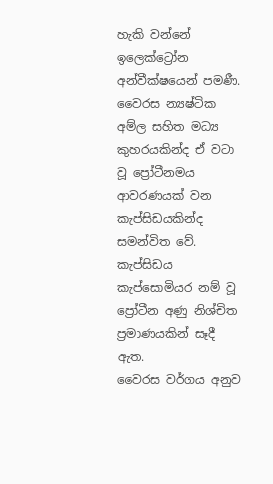හැකි වන්නේ ඉලෙක්ට්‍රෝන අන්වීක්ෂයෙන් පමණී.
වෛරස න්‍යෂ්ටික අම්ල සහිත මධ්‍ය කුහරයකින්ද ඒ වටා වූ ප්‍රෝටීනමය ආවරණයක් වන කැප්සිඩයකින්ද සමන්විත වේ.
කැප්සිඩය කැප්සොමියර නම් වූ ප්‍රෝටීන අණු නිශ්චිත ප්‍රමාණයකින් සෑදී ඇත.
වෛරස වර්ගය අනුව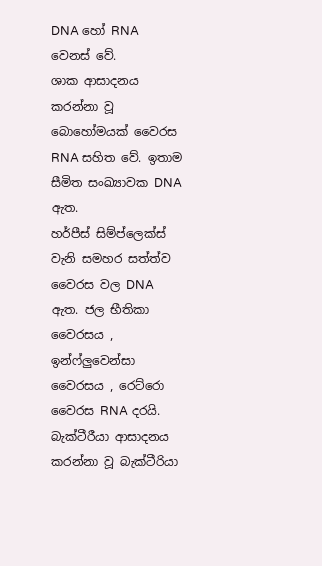DNA හෝ RNA වෙනස් වේ.
ශාක ආසාදනය කරන්නා වූ බොහෝමයක් වෛරස  RNA සහිත වේ. ඉතාම සීමිත සංඛ්‍යාවක DNA ඇත.
හර්පීස් සිම්ප්ලෙක්ස් වැනි සමහර සත්ත්ව වෛරස වල DNA ඇත. ජල භීතිකා වෛරසය , ඉන්ෆ්ලුවෙන්සා වෛරසය , රෙට්රො වෛරස RNA දරයි.
බැක්ටීරීයා ආසාදනය කරන්නා වූ බැක්ටීරියා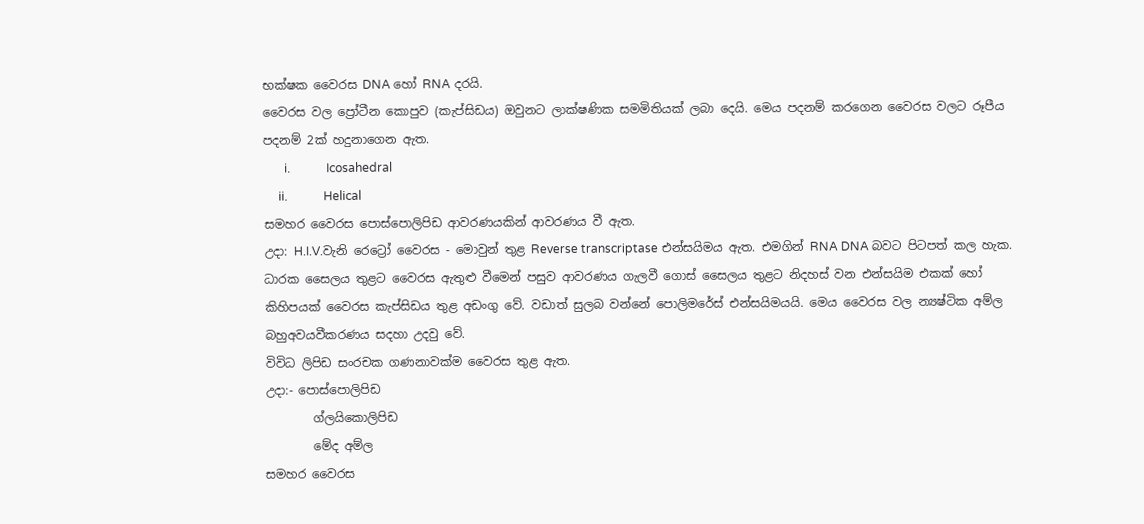භක්ෂක වෛරස DNA හෝ RNA දරයි.
වෛරස වල ප්‍රෝටීන කොපුව (කැප්සිඩය) ඔවුනට ලාක්ෂණික සමමිතියක් ලබා දෙයි. මෙය පදනම් කරගෙන වෛරස වලට රූපීය පදනම් 2ක් හදුනාගෙන ඇත.
       i.            Icosahedral
     ii.            Helical
සමහර වෛරස පොස්පොලිපිඩ ආවරණයකින් ආවරණය වී ඇත.
උදා: H.I.V.වැනි රෙට්‍රෝ වෛරස - මොවුන් තුළ Reverse transcriptase එන්සයිමය ඇත. එමගින් RNA DNA බවට පිටපත් කල හැක.
ධාරක සෛලය තුළට වෛරස ඇතුළු වීමෙන් පසුව ආවරණය ගැලවී ගොස් සෛලය තුළට නිදහස් වන එන්සයිම එකක් හෝ කිහිපයක් වෛරස කැප්සිඩය තුළ අඩංගු වේ. වඩාත් සුලබ වන්නේ පොලිමරේස් එන්සයිමයයි. මෙය වෛරස වල න්‍යෂ්ටික අම්ල බහුඅවයවීකරණය සදහා උදවු වේ.
විවිධ ලිපිඩ සංරචක ගණනාවක්ම වෛරස තුළ ඇත.
උදා:- පොස්පොලිපිඩ
        ග්ලයිකොලිපිඩ
        මේද අම්ල
සමහර වෛරස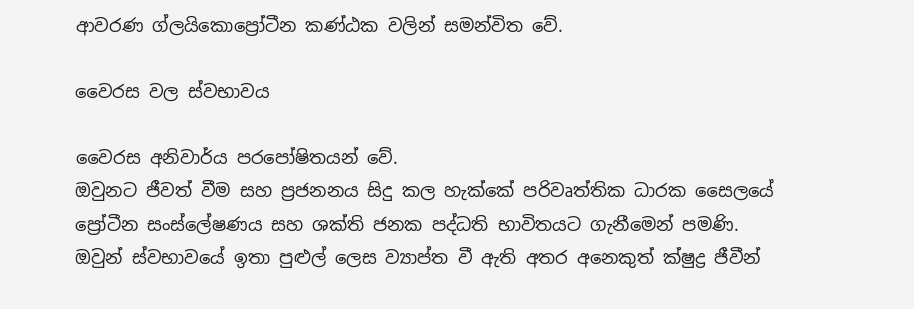ආවරණ ග්ලයිකොප්‍රෝටීන කණ්ඨක වලින් සමන්විත වේ.

වෛරස වල ස්වභාවය

වෛරස අනිවාර්ය පරපෝෂිතයන් වේ.
ඔවුනට ජීවත් වීම සහ ප්‍රජනනය සිදු කල හැක්කේ පරිවෘත්තික ධාරක සෛලයේ ප්‍රෝටීන සංස්ලේෂණය සහ ශක්ති ජනක පද්ධති භාවිතයට ගැනීමෙන් පමණි.
ඔවුන් ස්වභාවයේ ඉතා පුළුල් ලෙස ව්‍යාප්ත වී ඇති අතර අනෙකුත් ක්ෂුද්‍ර ජීවීන්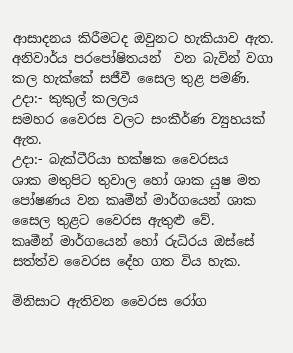ආසාදනය කිරීමටද ඔවුනට හැකියාව ඇත.
අනිවාර්ය පරපෝෂිතයන්  වන බැවින් වගා කල හැක්කේ සජීවී සෛල තුළ පමණි.
උදා:- කුකුල් කලලය
සමහර වෛරස වලට සංකීර්ණ ව්‍යුහයක් ඇත.
උදා:- බැක්ටීරියා භක්ෂක වෛරසය
ශාක මතුපිට තුවාල හෝ ශාක යුෂ මත පෝෂණය වන කෘමීන් මාර්ගයෙන් ශාක සෛල තුළට වෛරස ඇතුළු වේ.
කෘමීන් මාර්ගයෙන් හෝ රුධිරය ඔස්සේ සත්ත්ව වෛරස දේහ ගත විය හැක.

මිනිසාට ඇතිවන වෛරස රෝග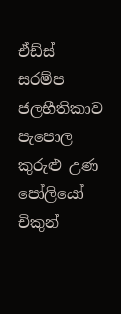ඒඩ්ස්                                       සරම්ප
ජලභීතිකාව                              පැපොල
කුරුළු උණ                               පෝලියෝ
චිකුන්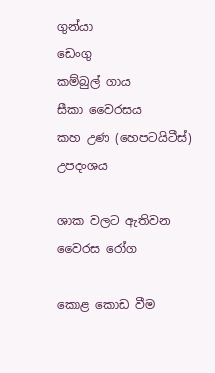ගුන්යා                            ඩෙංගු
කම්බුල් ගාය                             සීකා වෛරසය
කහ උණ (හෙපටයිටීස්)               උපදංශය

ශාක වලට ඇතිවන වෛරස රෝග

කොළ කොඩ වීම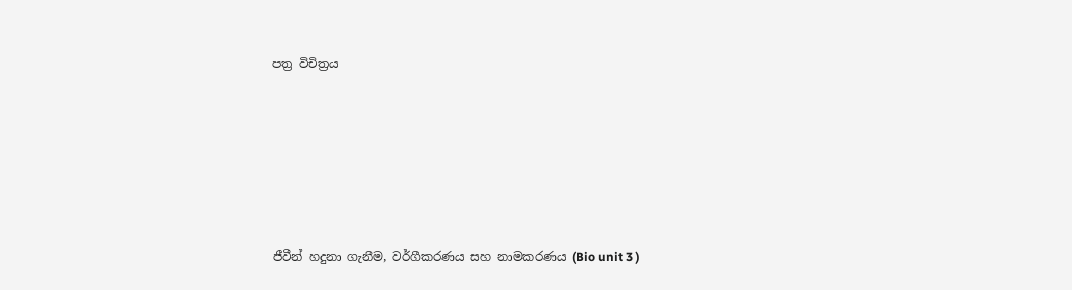පත්‍ර විචිත්‍රය






ජීවීන් හදුනා ගැනීම, වර්ගීකරණය සහ නාමකරණය (Bio unit 3 )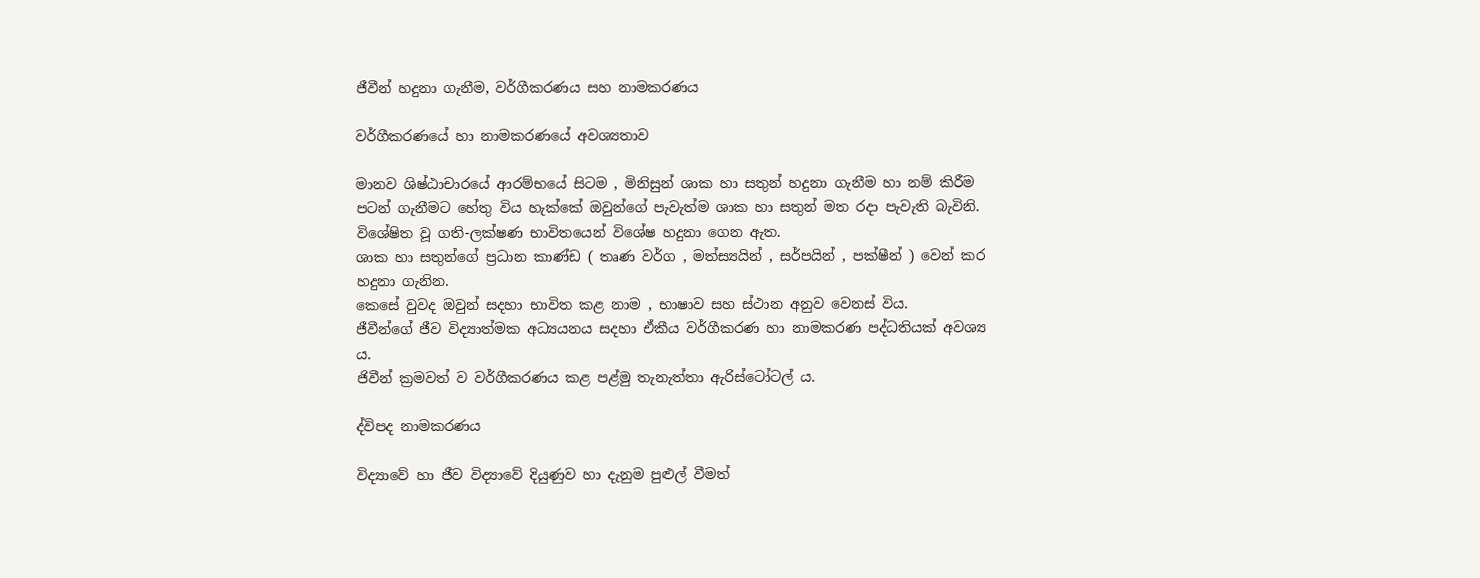ජීවීන් හදුනා ගැනීම, වර්ගීකරණය සහ නාමකරණය

වර්ගීකරණයේ හා නාමකරණයේ අවශ්‍යතාව

මානව ශිෂ්ඨාචාරයේ ආරම්භයේ සිටම , මිනිසුන් ශාක හා සතුන් හදුනා ගැනීම හා නම් කිරීම පටන් ගැනීමට හේතු විය හැක්කේ ඔවුන්ගේ පැවැත්ම ශාක හා සතුන් මත රදා පැවැති බැවිනි.
විශේෂිත වූ ගති-ලක්ෂණ භාවිතයෙන් විශේෂ හදුනා ගෙන ඇත.
ශාක හා සතුන්ගේ ප්‍රධාන කාණ්ඩ ( තෘණ වර්ග , මත්ස්‍යයින් , සර්පයින් , පක්ෂීන් ) වෙන් කර හදුනා ගැනින.
කෙසේ වුවද ඔවුන් සදහා භාවිත කළ නාම , භාෂාව සහ ස්ථාන අනුව වෙනස් විය.
ජීවීන්ගේ ජීව විද්‍යාත්මක අධ්‍යයනය සදහා ඒකීය වර්ගීකරණ හා නාමකරණ පද්ධතියක් අවශ්‍ය ය.
ජිවීන් ක්‍රමවත් ව වර්ගීකරණය කළ පළ්මු තැනැත්තා ඇරිස්ටෝටල් ය.

ද්විපද නාමකරණය

විද්‍යාවේ හා ජීව විද්‍යාවේ දියුණුව හා දැනුම පුළුල් වීමත්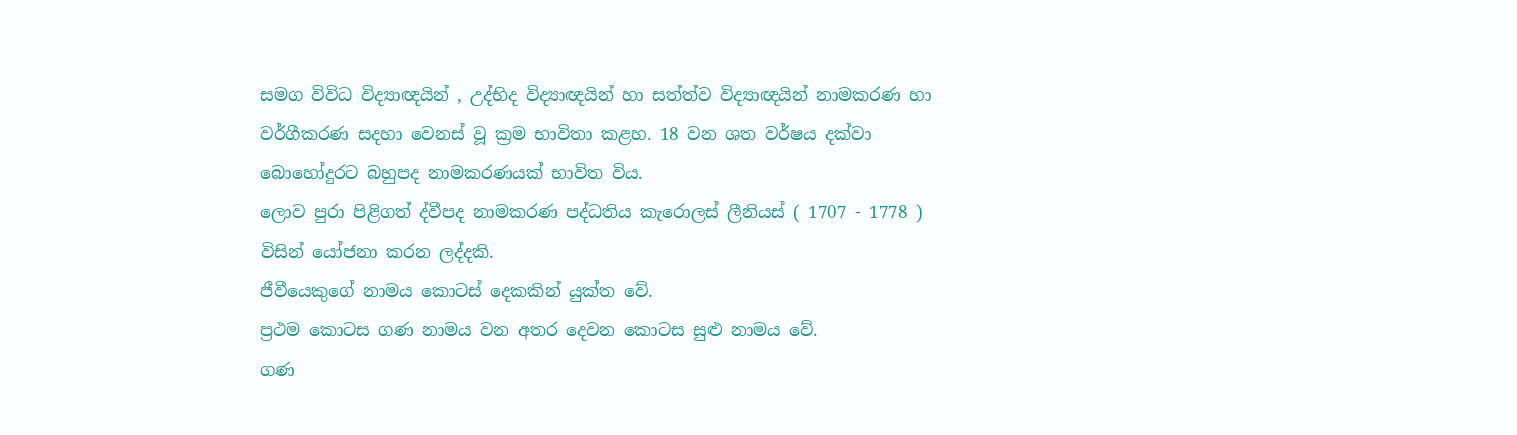සමග විවිධ විද්‍යාඥයින් , උද්භිද විද්‍යාඥයින් හා සත්ත්ව විද්‍යාඥයින් නාමකරණ හා වර්ගීකරණ සදහා වෙනස් වූ ක්‍රම භාවිතා කළහ. 18 වන ශත වර්ෂය දක්වා බොහෝදුරට බහුපද නාමකරණයක් භාවිත විය.
ලොව පුරා පිළිගත් ද්වීපද නාමකරණ පද්ධතිය කැරොලස් ලීනියස් ( 1707 - 1778 ) විසින් යෝජනා කරන ලද්දකි.
ජීවීයෙකුගේ නාමය කොටස් දෙකකින් යුක්ත වේ.
ප්‍රථම කොටස ගණ නාමය වන අතර දෙවන කොටස සුළු නාමය වේ.
ගණ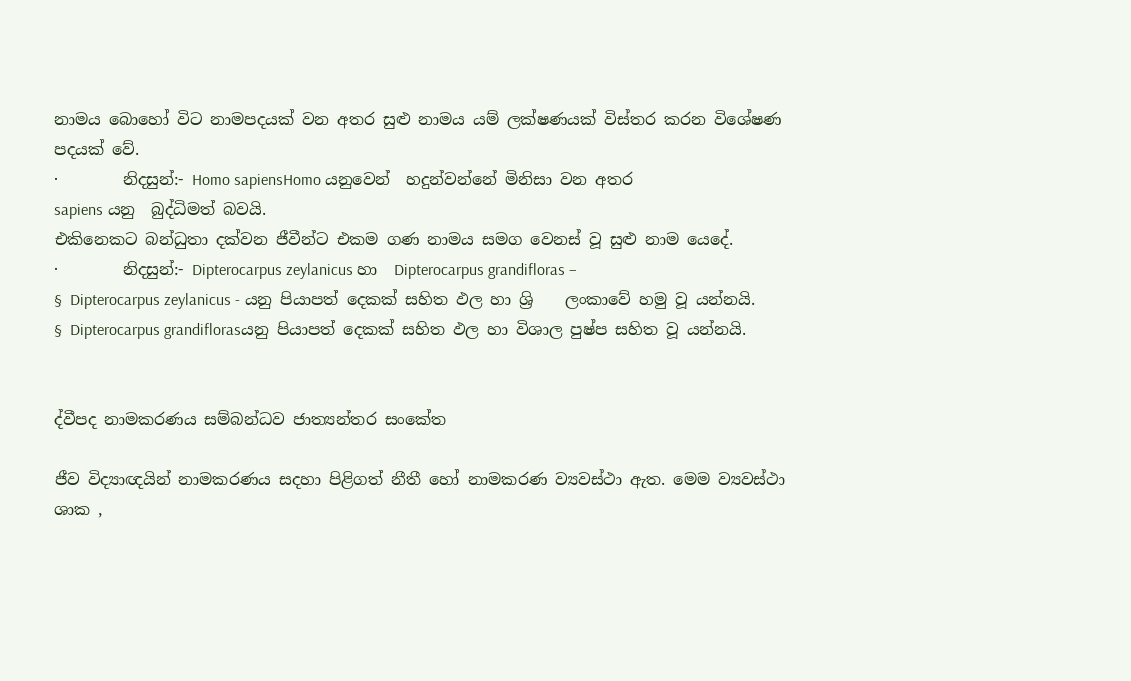නාමය බොහෝ විට නාමපදයක් වන අතර සුළු නාමය යම් ලක්ෂණයක් විස්තර කරන විශේෂණ පදයක් වේ.
·        නිදසුන්:- Homo sapiensHomo යනුවෙන්  හදුන්වන්නේ මිනිසා වන අතර                                                                             sapiens යනු  බුද්ධිමත් බවයි.
එකිනෙකට බන්ධුතා දක්වන ජීවීන්ට එකම ගණ නාමය සමග වෙනස් වූ සුළු නාම යෙදේ.
·        නිදසුන්:- Dipterocarpus zeylanicus හා  Dipterocarpus grandifloras –
§  Dipterocarpus zeylanicus - යනු පියාපත් දෙකක් සහිත ඵල හා ශ්‍රි    ලංකාවේ හමු වූ යන්නයි.
§  Dipterocarpus grandiflorasයනු පියාපත් දෙකක් සහිත ඵල හා විශාල පුෂ්ප සහිත වූ යන්නයි.


ද්වීපද නාමකරණය සම්බන්ධව ජාත්‍යන්තර සංකේත

ජීව විද්‍යාඥයින් නාමකරණය සදහා පිළිගත් නීතී හෝ නාමකරණ ව්‍යවස්ථා ඇත. මෙම ව්‍යවස්ථා ශාක ,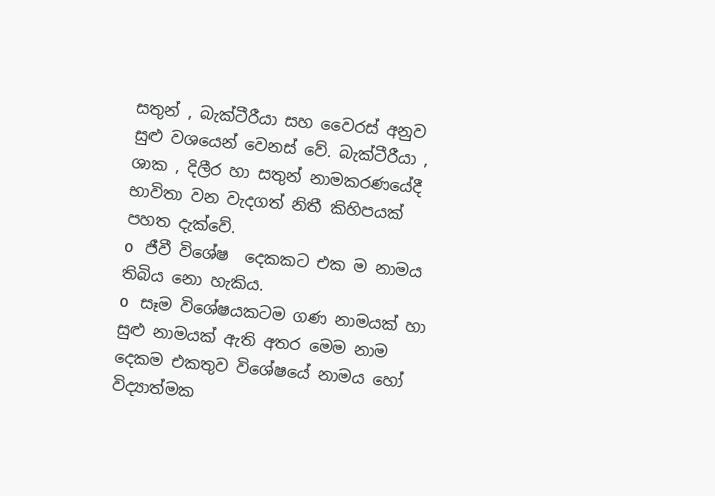සතුන් , බැක්ටීරීයා සහ වෛරස් අනුව සුළු වශයෙන් වෙනස් වේ. බැක්ටීරීයා , ශාක , දිලීර හා සතුන් නාමකරණයේදී භාවිතා වන වැදගත් නිතී කිහිපයක් පහත දැක්වේ.
o   ජීවී විශේෂ  දෙකකට එක ම නාමය තිබිය නො හැකිය.
o   සෑම විශේෂයකටම ගණ නාමයක් හා සුළු නාමයක් ඇති අතර මෙම නාම දෙකම එකතුව විශේෂයේ නාමය හෝ විද්‍යාත්මක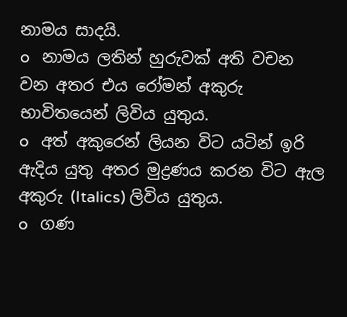නාමය සාදයි.
o   නාමය ලතින් හුරුවක් අති වචන වන අතර එය රෝමන් අකුරු භාවිතයෙන් ලිවිය යුතුය.
o   අත් අකුරෙන් ලියන විට යටින් ඉරි ඇදිය යුතු අතර මුද්‍රණය කරන විට ඇල අකුරු (Italics) ලිවිය යුතුය.
o   ගණ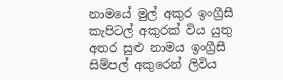නාමයේ මුල් අකුර ඉංග්‍රීසී කැපිටල් අකුරක් විය යුතු අතර සුළු නාමය ඉංග්‍රීසී සිම්පල් අකුරෙන් ලිවිය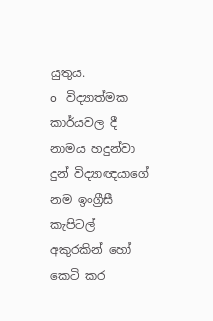යුතුය.
o   විද්‍යාත්මක කාර්යවල දී නාමය හදුන්වා දුන් විද්‍යාඥයාගේ නම ඉංග්‍රීසී කැපිටල් අකුරකින් හෝ කෙටි කර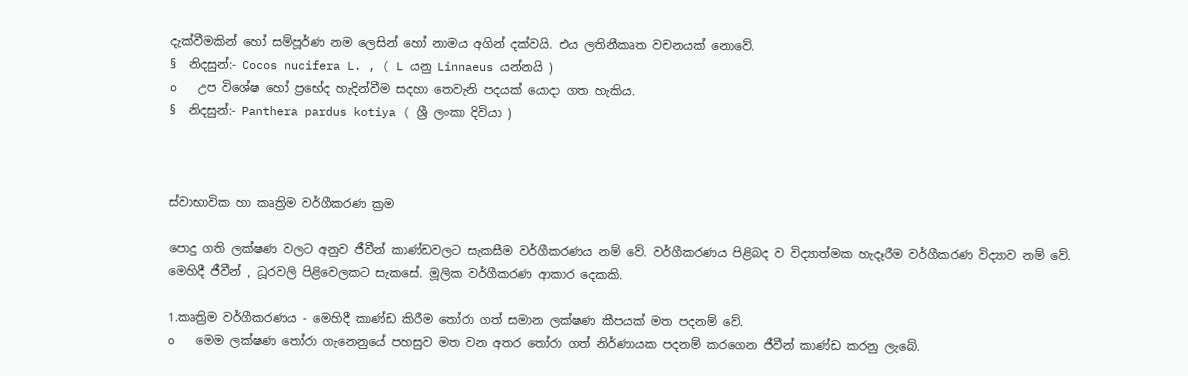දැක්වීමකින් හෝ සම්පූර්ණ නම ලෙසින් හෝ නාමය අගින් දක්වයි. එය ලතිනීකෘත වචනයක් නොවේ.
§  නිදසුන්:- Cocos nucifera L. , ( L යනු Linnaeus යන්නයි )
o   උප විශේෂ හෝ ප්‍රභේද හැදින්වීම සදහා තෙවැනි පදයක් යොදා ගත හැකිය.
§  නිදසුන්:- Panthera pardus kotiya ( ශ්‍රී ලංකා දිවියා )



ස්වාභාවික හා කෘත්‍රිම වර්ගීකරණ ක්‍රම

පොදු ගති ලක්ෂණ වලට අනුව ජීවීන් කාණ්ඩවලට සැකසීම වර්ගීකරණය නම් වේ. වර්ගීකරණය පිළිබද ව විද්‍යාත්මක හැදෑරීම වර්ගීකරණ විද්‍යාව නම් වේ. මෙහිදී ජීවීන් , ධූරවලි පිළිවෙලකට සැකසේ. මූලික වර්ගීකරණ ආකාර දෙකකි.

1.කෘත්‍රිම වර්ගීකරණය - මෙහිදී කාණ්ඩ කිරීම තෝරා ගත් සමාන ලක්ෂණ කීපයක් මත පදනම් වේ.
o   මෙම ලක්ෂණ තෝරා ගැනෙනුයේ පහසුව මත වන අතර තෝරා ගත් නිර්ණායක පදනම් කරගෙන ජීවීන් කාණ්ඩ කරනු ලැබේ.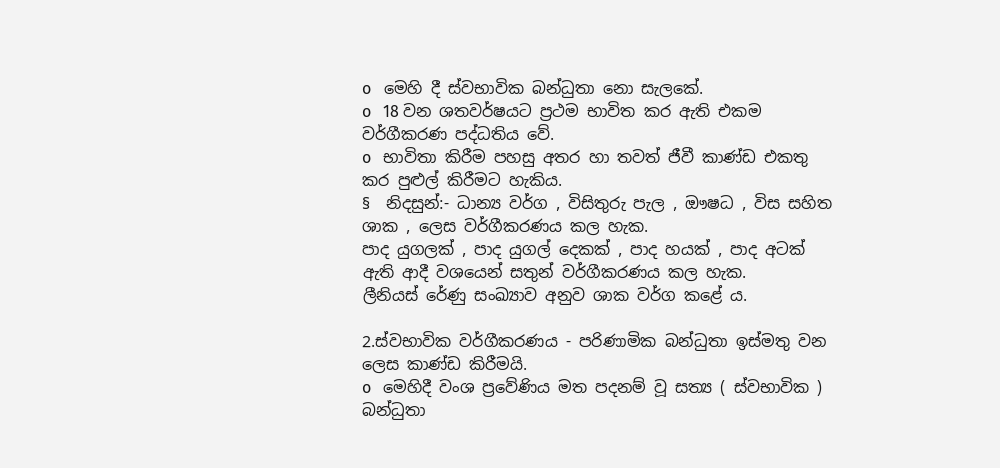o   මෙහි දී ස්වභාවික බන්ධුතා නො සැලකේ.
o   18 වන ශතවර්ෂයට ප්‍රථම භාවිත කර ඇති එකම වර්ගීකරණ පද්ධතිය වේ.
o   භාවිතා කිරීම පහසු අතර හා තවත් ජීවී කාණ්ඩ එකතු කර පුළුල් කිරීමට හැකිය.
§  නිදසුන්:- ධාන්‍ය වර්ග , විසිතුරු පැල , ඖෂධ , විස සහිත ශාක , ලෙස වර්ගීකරණය කල හැක.
පාද යුගලක් , පාද යුගල් දෙකක් , පාද හයක් , පාද අටක් ඇති ආදී වශයෙන් සතුන් වර්ගීකරණය කල හැක.
ලීනියස් රේණු සංඛ්‍යාව අනුව ශාක වර්ග කළේ ය.

2.ස්වභාවික වර්ගීකරණය - පරිණාමික බන්ධුතා ඉස්මතු වන ලෙස කාණ්ඩ කිරීමයි.
o   මෙහිදී වංශ ප්‍රවේණිය මත පදනම් වූ සත්‍ය ( ස්වභාවික ) බන්ධුතා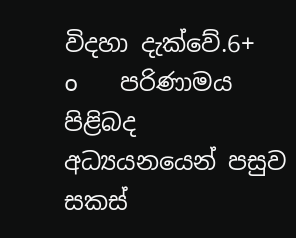විදහා දැක්වේ.6+
o   පරිණාමය පිළිබද අධ්‍යයනයෙන් පසුව සකස්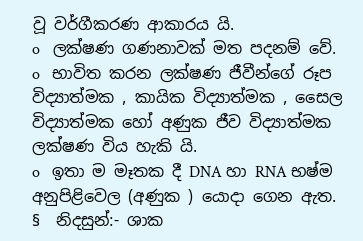වූ වර්ගීකරණ ආකාරය යි.
o   ලක්ෂණ ගණනාවක් මත පදනම් වේ.
o   භාවිත කරන ලක්ෂණ ජීවීන්ගේ රූප විද්‍යාත්මක , කායික විද්‍යාත්මක , සෛල විද්‍යාත්මක හෝ අණුක ජීව විද්‍යාත්මක ලක්ෂණ විය හැකි යි.
o   ඉතා ම මෑතක දී DNA හා RNA භෂ්ම අනුපිළිවෙල (අණුක ) යොදා ගෙන ඇත.
§  නිදසුන්:- ශාක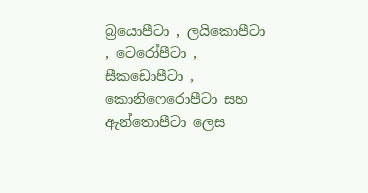බ්‍රයොපීටා , ලයිකොපීටා , ටෙරෝපීටා , සීකඩොපීටා , කොනිෆෙරොපීටා සහ ඇන්තොපීටා ලෙස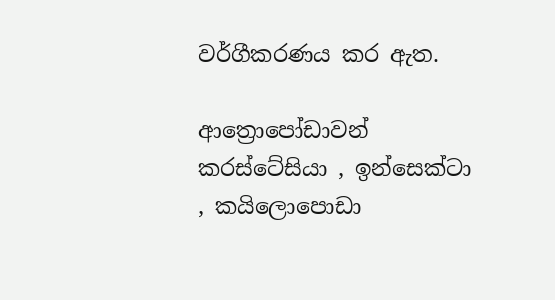වර්ගීකරණය කර ඇත.

ආත්‍රොපෝඩාවන් කරස්ටේසියා , ඉන්සෙක්ටා , කයිලොපොඩා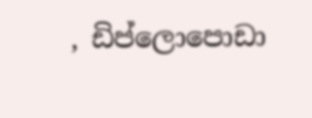, ඩිප්ලොපොඩා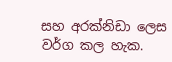සහ අරක්නිඩා ලෙස වර්ග කල හැක.